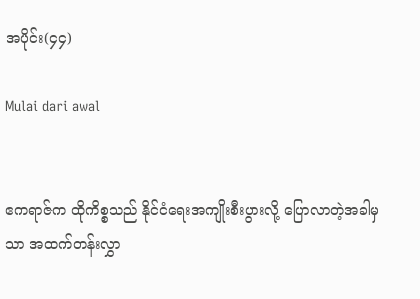အပိုင်း(၄၄)

Mulai dari awal


ဧကရာဇ်က ထိုကိစ္စသည် နိုင်ငံရေးအကျိုးစီးပွားလို့ ပြောလာတဲ့အခါမှသာ အထက်တန်းလွှာ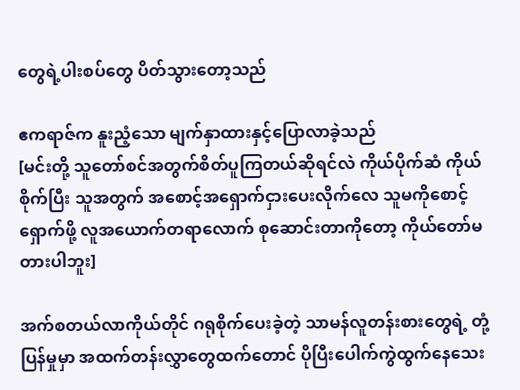တွေရဲ့ပါးစပ်တွေ ပိတ်သွားတော့သည်

ဧကရာဇ်က နူးညံ့သော မျက်နှာထားနှင့်ပြောလာခဲ့သည်
[မင်းတို့ သူတော်စင်အတွက်စိတ်ပူကြတယ်ဆိုရင်လဲ ကိုယ်ပိုက်ဆံ ကိုယ်စိုက်ပြီး သူအတွက် အစောင့်အရှောက်ငှားပေးလိုက်လေ သူမကိုစောင့်ရှောက်ဖို့ လူအယောက်တရာလောက် စုဆောင်းတာကိုတော့ ကိုယ်တော်မတားပါဘူး]

အက်စတယ်လာကိုယ်တိုင် ဂရုစိုက်ပေးခဲ့တဲ့ သာမန်လူတန်းစားတွေရဲ့ တုံ့ပြန်မှုမှာ အထက်တန်းလွှာတွေထက်တောင် ပိုပြီးပေါက်ကွဲထွက်နေသေး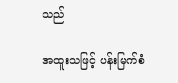သည်

အထူးသဖြင့် ပန်းမြက်စံ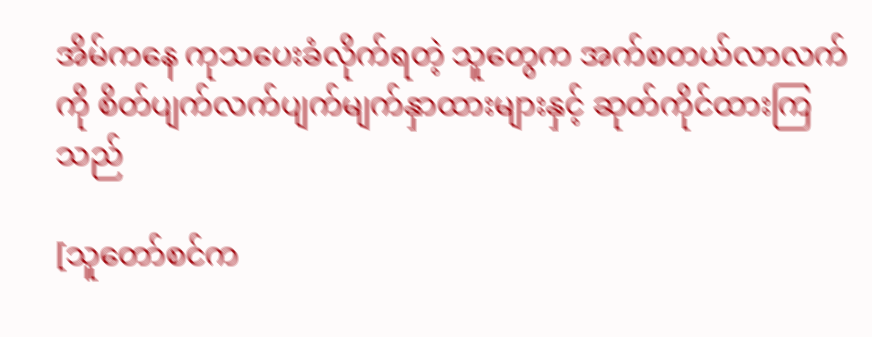အိမ်ကနေ ကုသပေးခံလိုက်ရတဲ့ သူတွေက အက်စတယ်လာလက်ကို စိတ်ပျက်လက်ပျက်မျက်နှာထားများနှင့် ဆုတ်ကိုင်ထားကြသည်

[သူတော်စင်က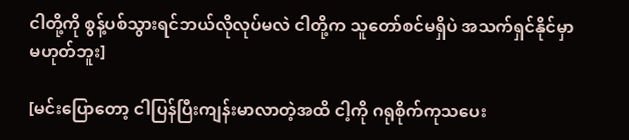ငါတို့ကို စွန့်ပစ်သွားရင်ဘယ်လိုလုပ်မလဲ ငါတို့က သူတော်စင်မရှိပဲ အသက်ရှင်နိုင်မှာမဟုတ်ဘူး]

[မင်းပြောတော့ ငါပြန်ပြီးကျန်းမာလာတဲ့အထိ ငါ့ကို ဂရုစိုက်ကုသပေး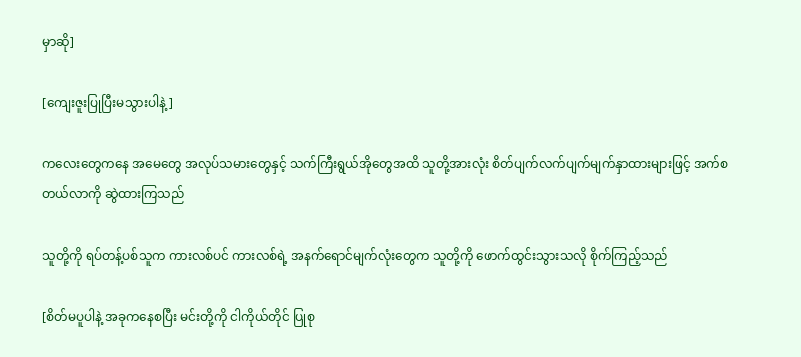မှာဆို]

[ကျေးဇူးပြုပြီးမသွားပါနဲ့]

ကလေးတွေကနေ အမေတွေ အလုပ်သမားတွေနှင့် သက်ကြီးရွယ်အိုတွေအထိ သူတို့အားလုံး စိတ်ပျက်လက်ပျက်မျက်နှာထားများဖြင့် အက်စတယ်လာကို ဆွဲထားကြသည်

သူတို့ကို ရပ်တန့်ပစ်သူက ကားလစ်ပင် ကားလစ်ရဲ့ အနက်ရောင်မျက်လုံးတွေက သူတို့ကို ဖောက်ထွင်းသွားသလို စိုက်ကြည့်သည်

[စိတ်မပူပါနဲ့ အခုကနေစပြီး မင်းတို့ကို ငါကိုယ်တိုင် ပြုစု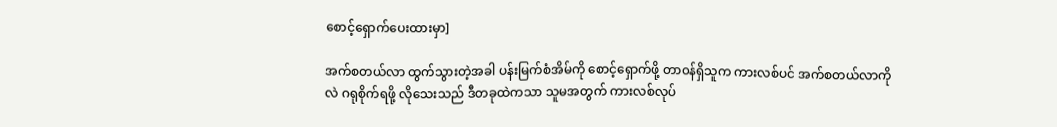စောင့်ရှောက်ပေးထားမှာ]

အက်စတယ်လာ ထွက်သွားတဲ့အခါ ပန်းမြက်စံအိမ်ကို စောင့်ရှောက်ဖို့ တာ၀န်ရှိသူက ကားလစ်ပင် အက်စတယ်လာကိုလဲ ဂရုစိုက်ရဖို့ လိုသေးသည် ဒီတခုထဲကသာ သူမအတွက် ကားလစ်လုပ်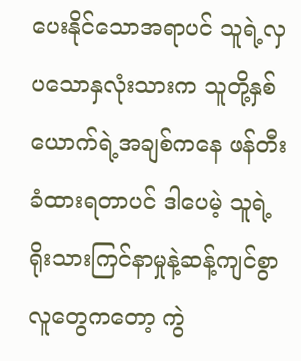ပေးနိုင်သောအရာပင် သူရဲ့လှပသောနှလုံးသားက သူတို့နှစ်ယောက်ရဲ့အချစ်ကနေ ဖန်တီးခံထားရတာပင် ဒါပေမဲ့ သူရဲ့ ရိုးသားကြင်နာမှုနဲ့ဆန့်ကျင်စွာ လူတွေကတော့ ကွဲ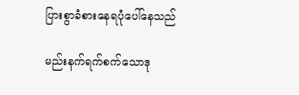ပြားစွာခံစားနေရပုံပေါ်နေသည်

မည်းနက်ရက်စက်သောဒု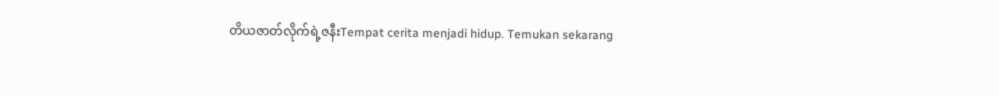တိယဇာတ်လိုက်ရဲ့ဇနီးTempat cerita menjadi hidup. Temukan sekarang